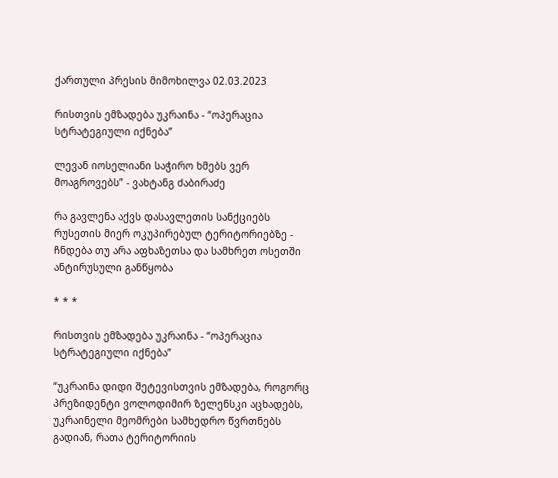ქართული პრესის მიმოხილვა 02.03.2023

რისთვის ემზადება უკრაინა - “ოპერაცია სტრატეგიული იქნება”

ლევან იოსელიანი საჭირო ხმებს ვერ მოაგროვებს” - ვახტანგ ძაბირაძე

რა გავლენა აქვს დასავლეთის სანქციებს რუსეთის მიერ ოკუპირებულ ტერიტორიებზე - ჩნდება თუ არა აფხაზეთსა და სამხრეთ ოსეთში ანტირუსული განწყობა

* * *

რისთვის ემზადება უკრაინა - “ოპერაცია სტრატეგიული იქნება”

“უკრაინა დიდი შეტევისთვის ემზადება, როგორც პრეზიდენტი ვოლოდიმირ ზელენსკი აცხადებს, უკრაინელი მეომრები სამხედრო წვრთნებს გადიან, რათა ტერიტორიის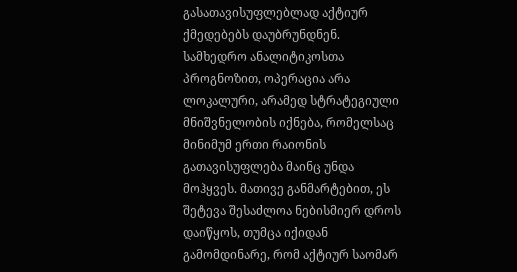გასათავისუფლებლად აქტიურ ქმედებებს დაუბრუნდნენ. სამხედრო ანალიტიკოსთა პროგნოზით, ოპერაცია არა ლოკალური, არამედ სტრატეგიული მნიშვნელობის იქნება, რომელსაც მინიმუმ ერთი რაიონის გათავისუფლება მაინც უნდა მოჰყვეს. მათივე განმარტებით, ეს შეტევა შესაძლოა ნებისმიერ დროს დაიწყოს, თუმცა იქიდან გამომდინარე, რომ აქტიურ საომარ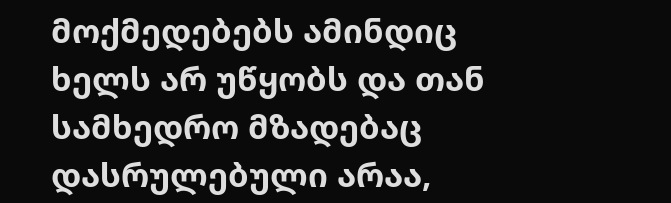მოქმედებებს ამინდიც ხელს არ უწყობს და თან სამხედრო მზადებაც დასრულებული არაა,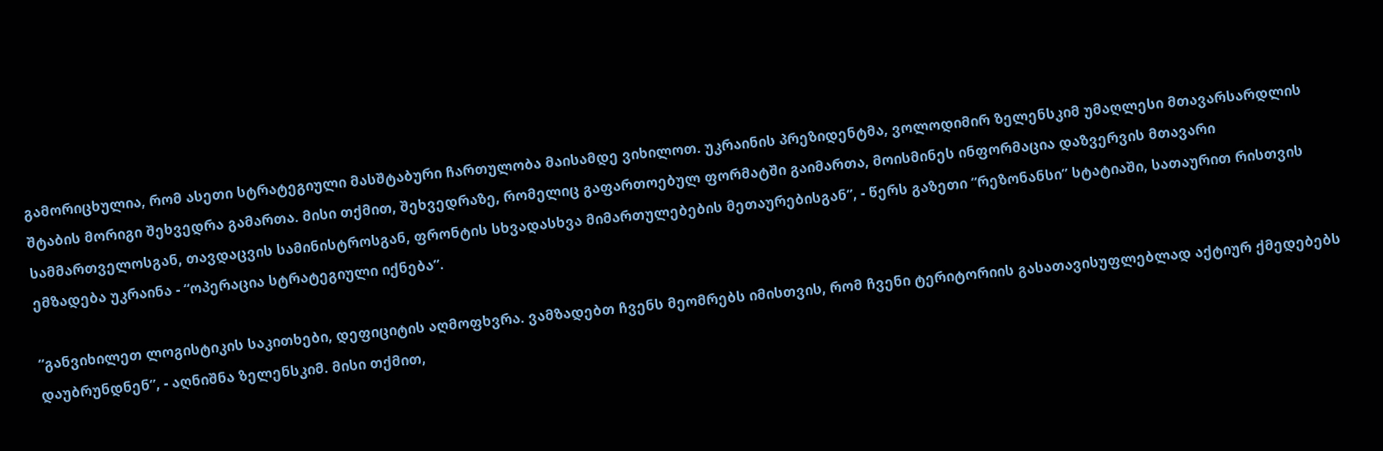გამორიცხულია, რომ ასეთი სტრატეგიული მასშტაბური ჩართულობა მაისამდე ვიხილოთ. უკრაინის პრეზიდენტმა, ვოლოდიმირ ზელენსკიმ უმაღლესი მთავარსარდლის შტაბის მორიგი შეხვედრა გამართა. მისი თქმით, შეხვედრაზე, რომელიც გაფართოებულ ფორმატში გაიმართა, მოისმინეს ინფორმაცია დაზვერვის მთავარი სამმართველოსგან, თავდაცვის სამინისტროსგან, ფრონტის სხვადასხვა მიმართულებების მეთაურებისგან”, - წერს გაზეთი “რეზონანსი” სტატიაში, სათაურით რისთვის ემზადება უკრაინა - “ოპერაცია სტრატეგიული იქნება”.

“განვიხილეთ ლოგისტიკის საკითხები, დეფიციტის აღმოფხვრა. ვამზადებთ ჩვენს მეომრებს იმისთვის, რომ ჩვენი ტერიტორიის გასათავისუფლებლად აქტიურ ქმედებებს დაუბრუნდნენ”, - აღნიშნა ზელენსკიმ. მისი თქმით,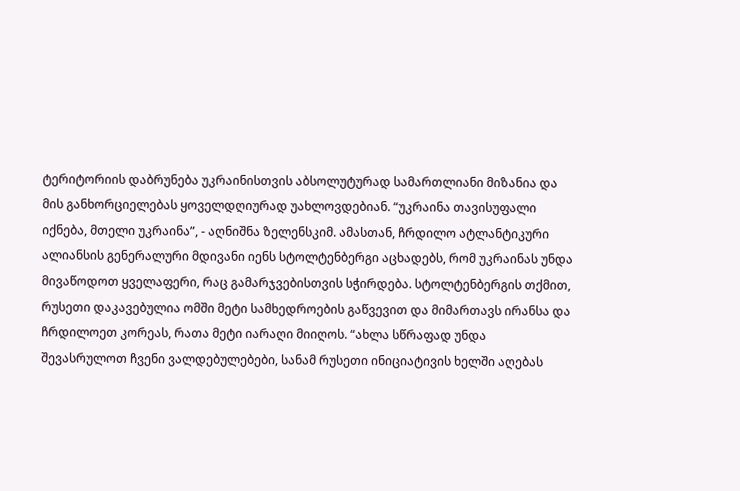ტერიტორიის დაბრუნება უკრაინისთვის აბსოლუტურად სამართლიანი მიზანია და მის განხორციელებას ყოველდღიურად უახლოვდებიან. “უკრაინა თავისუფალი იქნება, მთელი უკრაინა”, - აღნიშნა ზელენსკიმ. ამასთან, ჩრდილო ატლანტიკური ალიანსის გენერალური მდივანი იენს სტოლტენბერგი აცხადებს, რომ უკრაინას უნდა მივაწოდოთ ყველაფერი, რაც გამარჯვებისთვის სჭირდება. სტოლტენბერგის თქმით, რუსეთი დაკავებულია ომში მეტი სამხედროების გაწვევით და მიმართავს ირანსა და ჩრდილოეთ კორეას, რათა მეტი იარაღი მიიღოს. “ახლა სწრაფად უნდა შევასრულოთ ჩვენი ვალდებულებები, სანამ რუსეთი ინიციატივის ხელში აღებას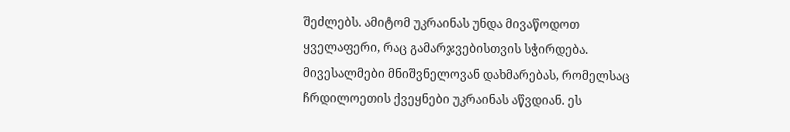შეძლებს. ამიტომ უკრაინას უნდა მივაწოდოთ ყველაფერი, რაც გამარჯვებისთვის სჭირდება. მივესალმები მნიშვნელოვან დახმარებას, რომელსაც ჩრდილოეთის ქვეყნები უკრაინას აწვდიან. ეს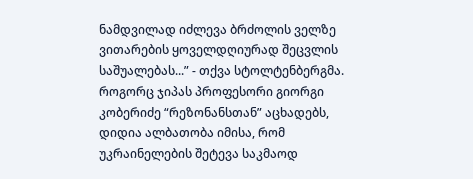ნამდვილად იძლევა ბრძოლის ველზე ვითარების ყოველდღიურად შეცვლის საშუალებას...” - თქვა სტოლტენბერგმა. როგორც ჯიპას პროფესორი გიორგი კობერიძე “რეზონანსთან” აცხადებს, დიდია ალბათობა იმისა, რომ უკრაინელების შეტევა საკმაოდ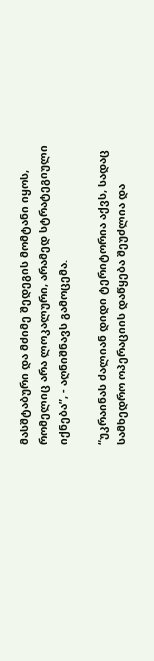მასშტაბური და მძიმე შედეგის მომტანი იყოს, რომელიც არა ლოკალური, არამედ სტრატეგიული იქნება”, - აღნიშნავს გამოცემა.

“უკრაინას ძალიან დიდი ტერიტორია აქვს, სადაც სამხედრო ოპერაციის დაწყება შეუძლია და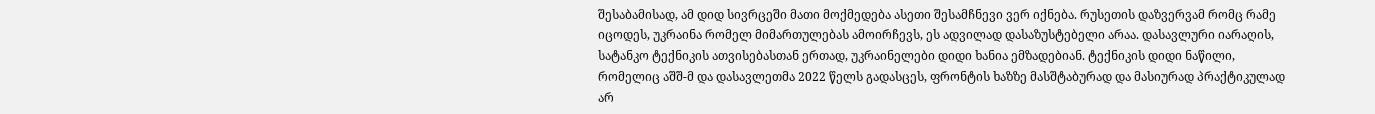შესაბამისად, ამ დიდ სივრცეში მათი მოქმედება ასეთი შესამჩნევი ვერ იქნება. რუსეთის დაზვერვამ რომც რამე იცოდეს, უკრაინა რომელ მიმართულებას ამოირჩევს, ეს ადვილად დასაზუსტებელი არაა. დასავლური იარაღის, სატანკო ტექნიკის ათვისებასთან ერთად, უკრაინელები დიდი ხანია ემზადებიან. ტექნიკის დიდი ნაწილი, რომელიც აშშ-მ და დასავლეთმა 2022 წელს გადასცეს, ფრონტის ხაზზე მასშტაბურად და მასიურად პრაქტიკულად არ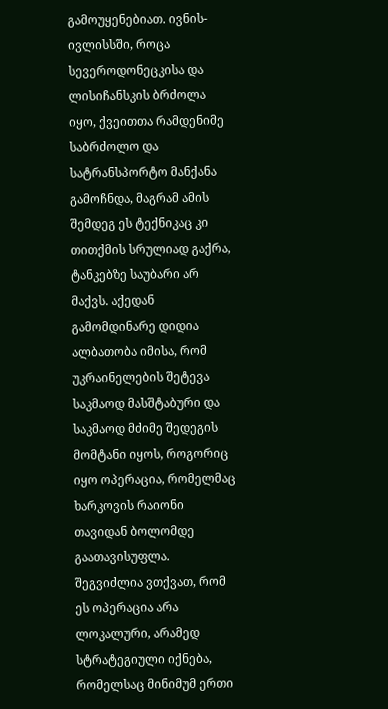გამოუყენებიათ. ივნის-ივლისსში, როცა სევეროდონეცკისა და ლისიჩანსკის ბრძოლა იყო, ქვეითთა რამდენიმე საბრძოლო და სატრანსპორტო მანქანა გამოჩნდა, მაგრამ ამის შემდეგ ეს ტექნიკაც კი თითქმის სრულიად გაქრა, ტანკებზე საუბარი არ მაქვს. აქედან გამომდინარე დიდია ალბათობა იმისა, რომ უკრაინელების შეტევა საკმაოდ მასშტაბური და საკმაოდ მძიმე შედეგის მომტანი იყოს, როგორიც იყო ოპერაცია, რომელმაც ხარკოვის რაიონი თავიდან ბოლომდე გაათავისუფლა. შეგვიძლია ვთქვათ, რომ ეს ოპერაცია არა ლოკალური, არამედ სტრატეგიული იქნება, რომელსაც მინიმუმ ერთი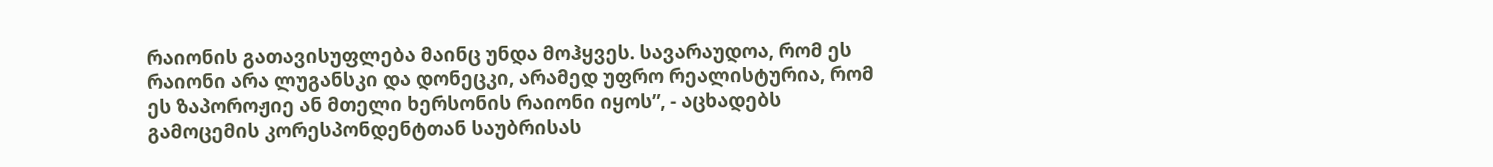რაიონის გათავისუფლება მაინც უნდა მოჰყვეს. სავარაუდოა, რომ ეს რაიონი არა ლუგანსკი და დონეცკი, არამედ უფრო რეალისტურია, რომ ეს ზაპოროჟიე ან მთელი ხერსონის რაიონი იყოს”, - აცხადებს გამოცემის კორესპონდენტთან საუბრისას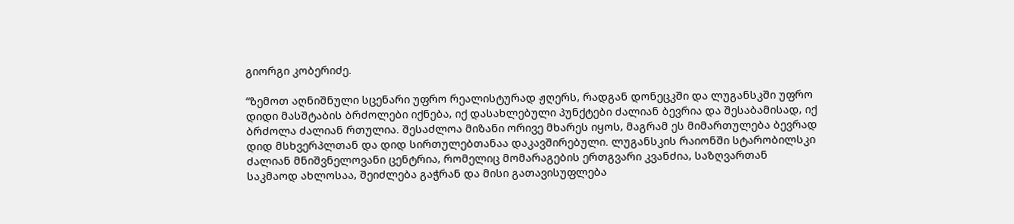გიორგი კობერიძე.

“ზემოთ აღნიშნული სცენარი უფრო რეალისტურად ჟღერს, რადგან დონეცკში და ლუგანსკში უფრო დიდი მასშტაბის ბრძოლები იქნება, იქ დასახლებული პუნქტები ძალიან ბევრია და შესაბამისად, იქ ბრძოლა ძალიან რთულია. შესაძლოა მიზანი ორივე მხარეს იყოს, მაგრამ ეს მიმართულება ბევრად დიდ მსხვერპლთან და დიდ სირთულებთანაა დაკავშირებული. ლუგანსკის რაიონში სტარობილსკი ძალიან მნიშვნელოვანი ცენტრია, რომელიც მომარაგების ერთგვარი კვანძია, საზღვართან საკმაოდ ახლოსაა, შეიძლება გაჭრან და მისი გათავისუფლება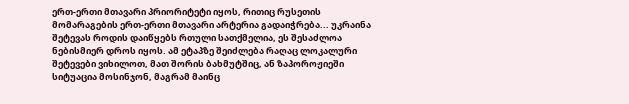ერთ-ერთი მთავარი პრიორიტეტი იყოს, რითიც რუსეთის მომარაგების ერთ-ერთი მთავარი არტერია გადაიჭრება... უკრაინა შეტევას როდის დაიწყებს რთული სათქმელია, ეს შესაძლოა ნებისმიერ დროს იყოს. ამ ეტაპზე შეიძლება რაღაც ლოკალური შეტევები ვიხილოთ, მათ შორის ბახმუტშიც, ან ზაპოროჟიეში სიტუაცია მოსინჯონ, მაგრამ მაინც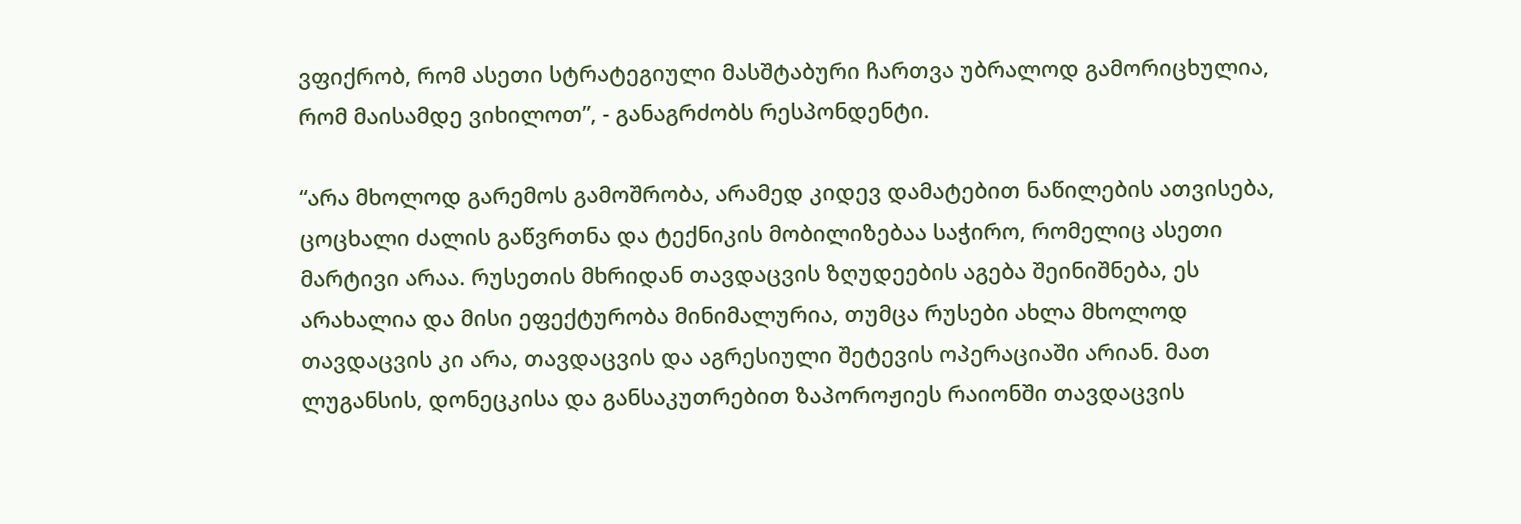ვფიქრობ, რომ ასეთი სტრატეგიული მასშტაბური ჩართვა უბრალოდ გამორიცხულია, რომ მაისამდე ვიხილოთ”, - განაგრძობს რესპონდენტი.

“არა მხოლოდ გარემოს გამოშრობა, არამედ კიდევ დამატებით ნაწილების ათვისება, ცოცხალი ძალის გაწვრთნა და ტექნიკის მობილიზებაა საჭირო, რომელიც ასეთი მარტივი არაა. რუსეთის მხრიდან თავდაცვის ზღუდეების აგება შეინიშნება, ეს არახალია და მისი ეფექტურობა მინიმალურია, თუმცა რუსები ახლა მხოლოდ თავდაცვის კი არა, თავდაცვის და აგრესიული შეტევის ოპერაციაში არიან. მათ ლუგანსის, დონეცკისა და განსაკუთრებით ზაპოროჟიეს რაიონში თავდაცვის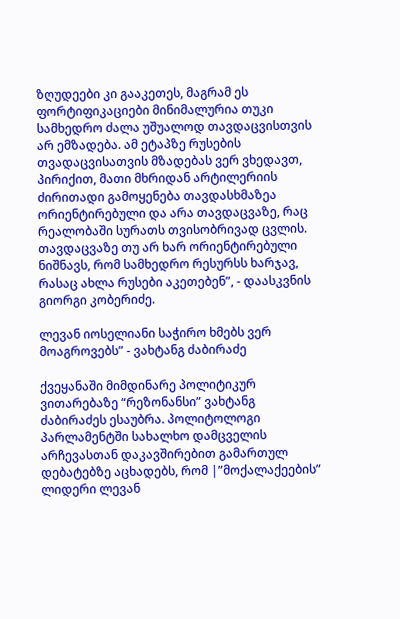ზღუდეები კი გააკეთეს, მაგრამ ეს ფორტიფიკაციები მინიმალურია თუკი სამხედრო ძალა უშუალოდ თავდაცვისთვის არ ემზადება. ამ ეტაპზე რუსების თვადაცვისათვის მზადებას ვერ ვხედავთ, პირიქით, მათი მხრიდან არტილერიის ძირითადი გამოყენება თავდასხმაზეა ორიენტირებული და არა თავდაცვაზე, რაც რეალობაში სურათს თვისობრივად ცვლის. თავდაცვაზე თუ არ ხარ ორიენტირებული ნიშნავს, რომ სამხედრო რესურსს ხარჯავ, რასაც ახლა რუსები აკეთებენ”, - დაასკვნის გიორგი კობერიძე.

ლევან იოსელიანი საჭირო ხმებს ვერ მოაგროვებს” - ვახტანგ ძაბირაძე

ქვეყანაში მიმდინარე პოლიტიკურ ვითარებაზე “რეზონანსი” ვახტანგ ძაბირაძეს ესაუბრა. პოლიტოლოგი პარლამენტში სახალხო დამცველის არჩევასთან დაკავშირებით გამართულ დებატებზე აცხადებს, რომ |”მოქალაქეების” ლიდერი ლევან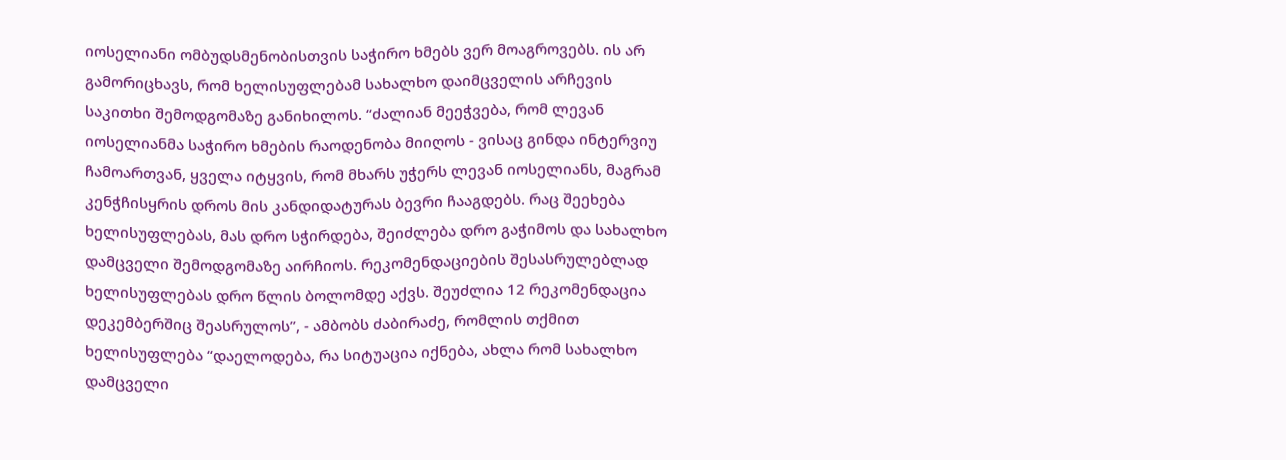იოსელიანი ომბუდსმენობისთვის საჭირო ხმებს ვერ მოაგროვებს. ის არ გამორიცხავს, რომ ხელისუფლებამ სახალხო დაიმცველის არჩევის საკითხი შემოდგომაზე განიხილოს. “ძალიან მეეჭვება, რომ ლევან იოსელიანმა საჭირო ხმების რაოდენობა მიიღოს - ვისაც გინდა ინტერვიუ ჩამოართვან, ყველა იტყვის, რომ მხარს უჭერს ლევან იოსელიანს, მაგრამ კენჭჩისყრის დროს მის კანდიდატურას ბევრი ჩააგდებს. რაც შეეხება ხელისუფლებას, მას დრო სჭირდება, შეიძლება დრო გაჭიმოს და სახალხო დამცველი შემოდგომაზე აირჩიოს. რეკომენდაციების შესასრულებლად ხელისუფლებას დრო წლის ბოლომდე აქვს. შეუძლია 12 რეკომენდაცია დეკემბერშიც შეასრულოს”, - ამბობს ძაბირაძე, რომლის თქმით ხელისუფლება “დაელოდება, რა სიტუაცია იქნება, ახლა რომ სახალხო დამცველი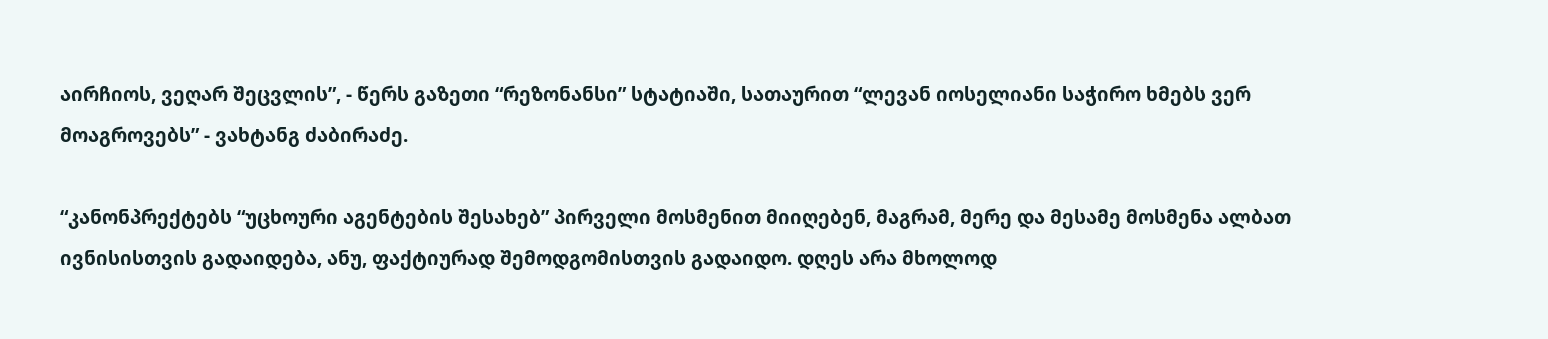აირჩიოს, ვეღარ შეცვლის”, - წერს გაზეთი “რეზონანსი” სტატიაში, სათაურით “ლევან იოსელიანი საჭირო ხმებს ვერ მოაგროვებს” - ვახტანგ ძაბირაძე.

“კანონპრექტებს “უცხოური აგენტების შესახებ” პირველი მოსმენით მიიღებენ, მაგრამ, მერე და მესამე მოსმენა ალბათ ივნისისთვის გადაიდება, ანუ, ფაქტიურად შემოდგომისთვის გადაიდო. დღეს არა მხოლოდ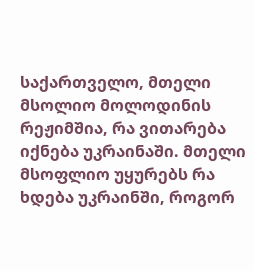საქართველო, მთელი მსოლიო მოლოდინის რეჟიმშია, რა ვითარება იქნება უკრაინაში. მთელი მსოფლიო უყურებს რა ხდება უკრაინში, როგორ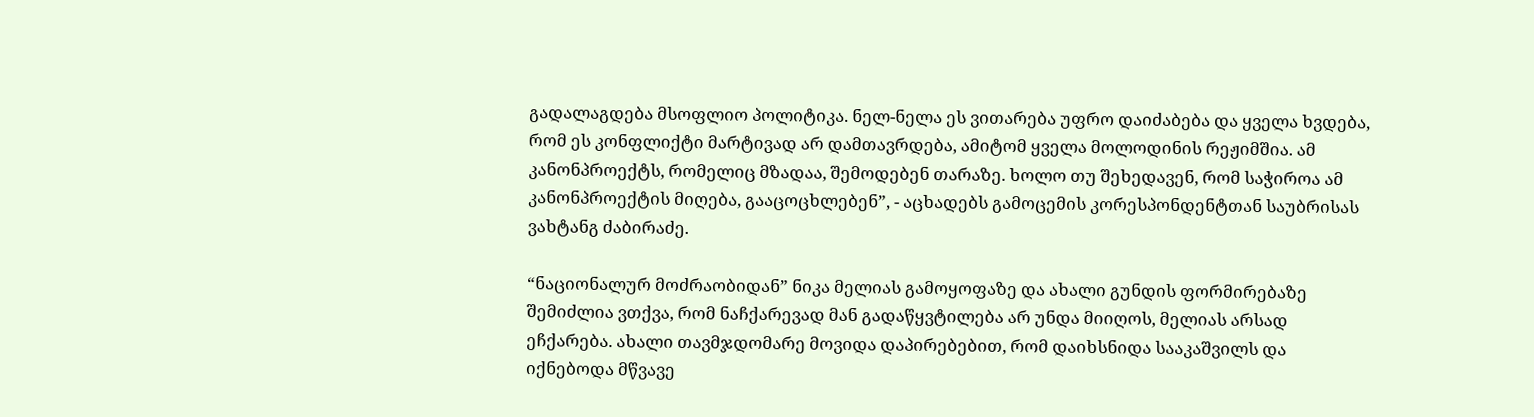გადალაგდება მსოფლიო პოლიტიკა. ნელ-ნელა ეს ვითარება უფრო დაიძაბება და ყველა ხვდება, რომ ეს კონფლიქტი მარტივად არ დამთავრდება, ამიტომ ყველა მოლოდინის რეჟიმშია. ამ კანონპროექტს, რომელიც მზადაა, შემოდებენ თარაზე. ხოლო თუ შეხედავენ, რომ საჭიროა ამ კანონპროექტის მიღება, გააცოცხლებენ”, - აცხადებს გამოცემის კორესპონდენტთან საუბრისას ვახტანგ ძაბირაძე.

“ნაციონალურ მოძრაობიდან” ნიკა მელიას გამოყოფაზე და ახალი გუნდის ფორმირებაზე შემიძლია ვთქვა, რომ ნაჩქარევად მან გადაწყვტილება არ უნდა მიიღოს, მელიას არსად ეჩქარება. ახალი თავმჯდომარე მოვიდა დაპირებებით, რომ დაიხსნიდა სააკაშვილს და იქნებოდა მწვავე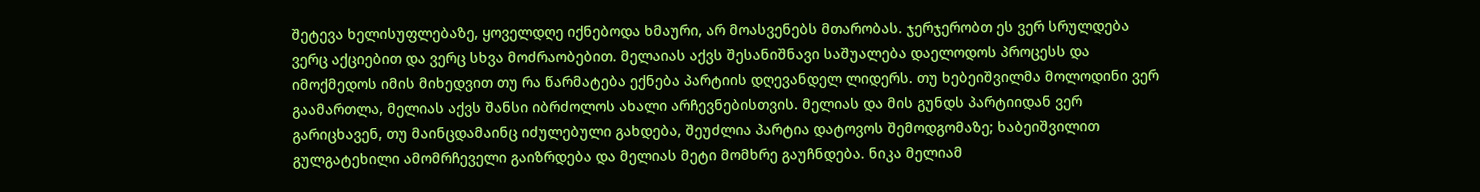შეტევა ხელისუფლებაზე, ყოველდღე იქნებოდა ხმაური, არ მოასვენებს მთარობას. ჯერჯერობთ ეს ვერ სრულდება ვერც აქციებით და ვერც სხვა მოძრაობებით. მელაიას აქვს შესანიშნავი საშუალება დაელოდოს პროცესს და იმოქმედოს იმის მიხედვით თუ რა წარმატება ექნება პარტიის დღევანდელ ლიდერს. თუ ხებეიშვილმა მოლოდინი ვერ გაამართლა, მელიას აქვს შანსი იბრძოლოს ახალი არჩევნებისთვის. მელიას და მის გუნდს პარტიიდან ვერ გარიცხავენ, თუ მაინცდამაინც იძულებული გახდება, შეუძლია პარტია დატოვოს შემოდგომაზე; ხაბეიშვილით გულგატეხილი ამომრჩეველი გაიზრდება და მელიას მეტი მომხრე გაუჩნდება. ნიკა მელიამ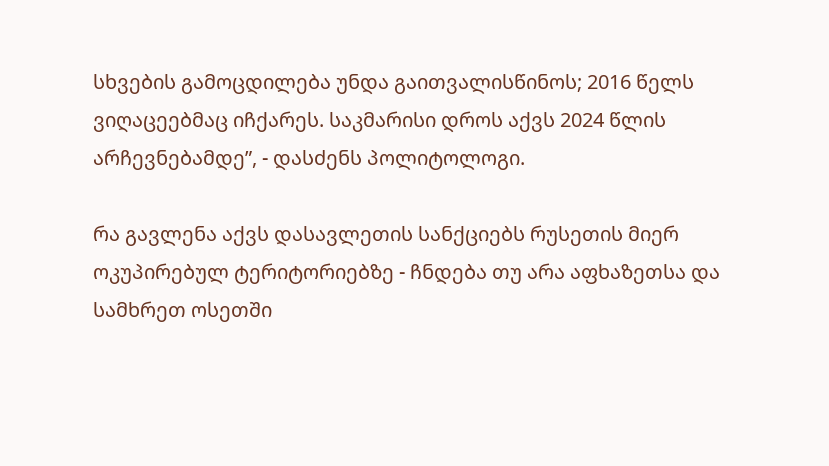სხვების გამოცდილება უნდა გაითვალისწინოს; 2016 წელს ვიღაცეებმაც იჩქარეს. საკმარისი დროს აქვს 2024 წლის არჩევნებამდე”, - დასძენს პოლიტოლოგი.

რა გავლენა აქვს დასავლეთის სანქციებს რუსეთის მიერ ოკუპირებულ ტერიტორიებზე - ჩნდება თუ არა აფხაზეთსა და სამხრეთ ოსეთში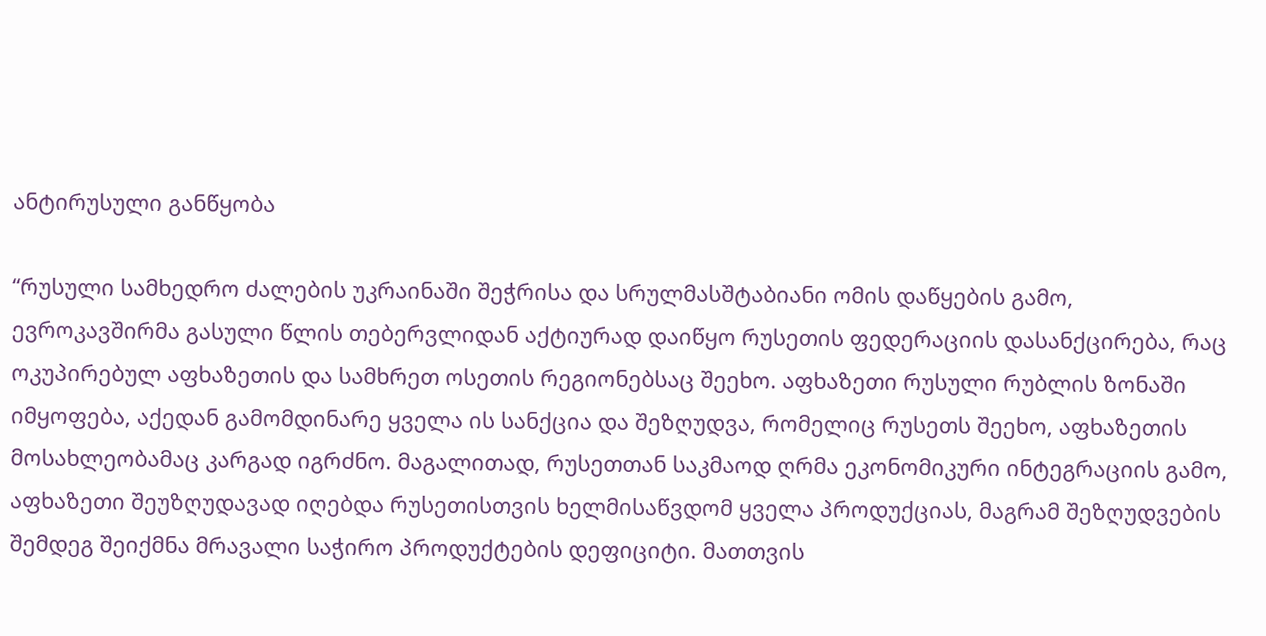ანტირუსული განწყობა

“რუსული სამხედრო ძალების უკრაინაში შეჭრისა და სრულმასშტაბიანი ომის დაწყების გამო, ევროკავშირმა გასული წლის თებერვლიდან აქტიურად დაიწყო რუსეთის ფედერაციის დასანქცირება, რაც ოკუპირებულ აფხაზეთის და სამხრეთ ოსეთის რეგიონებსაც შეეხო. აფხაზეთი რუსული რუბლის ზონაში იმყოფება, აქედან გამომდინარე ყველა ის სანქცია და შეზღუდვა, რომელიც რუსეთს შეეხო, აფხაზეთის მოსახლეობამაც კარგად იგრძნო. მაგალითად, რუსეთთან საკმაოდ ღრმა ეკონომიკური ინტეგრაციის გამო, აფხაზეთი შეუზღუდავად იღებდა რუსეთისთვის ხელმისაწვდომ ყველა პროდუქციას, მაგრამ შეზღუდვების შემდეგ შეიქმნა მრავალი საჭირო პროდუქტების დეფიციტი. მათთვის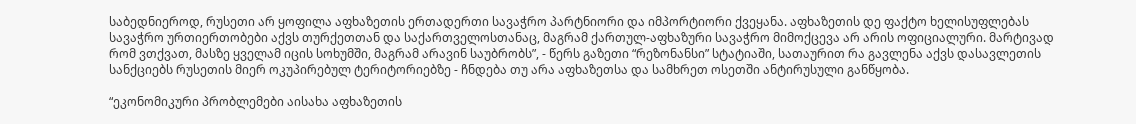საბედნიეროდ, რუსეთი არ ყოფილა აფხაზეთის ერთადერთი სავაჭრო პარტნიორი და იმპორტიორი ქვეყანა. აფხაზეთის დე ფაქტო ხელისუფლებას სავაჭრო ურთიერთობები აქვს თურქეთთან და საქართველოსთანაც, მაგრამ ქართულ-აფხაზური სავაჭრო მიმოქცევა არ არის ოფიციალური. მარტივად რომ ვთქვათ, მასზე ყველამ იცის სოხუმში, მაგრამ არავინ საუბრობს”, - წერს გაზეთი “რეზონანსი” სტატიაში, სათაურით რა გავლენა აქვს დასავლეთის სანქციებს რუსეთის მიერ ოკუპირებულ ტერიტორიებზე - ჩნდება თუ არა აფხაზეთსა და სამხრეთ ოსეთში ანტირუსული განწყობა.

“ეკონომიკური პრობლემები აისახა აფხაზეთის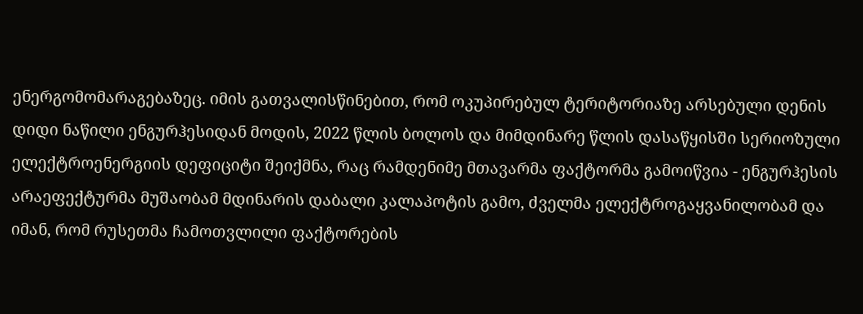ენერგომომარაგებაზეც. იმის გათვალისწინებით, რომ ოკუპირებულ ტერიტორიაზე არსებული დენის დიდი ნაწილი ენგურჰესიდან მოდის, 2022 წლის ბოლოს და მიმდინარე წლის დასაწყისში სერიოზული ელექტროენერგიის დეფიციტი შეიქმნა, რაც რამდენიმე მთავარმა ფაქტორმა გამოიწვია - ენგურჰესის არაეფექტურმა მუშაობამ მდინარის დაბალი კალაპოტის გამო, ძველმა ელექტროგაყვანილობამ და იმან, რომ რუსეთმა ჩამოთვლილი ფაქტორების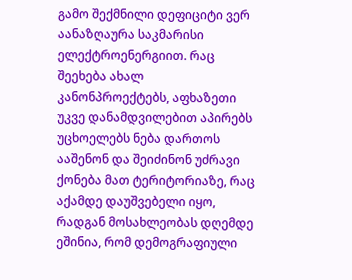გამო შექმნილი დეფიციტი ვერ აანაზღაურა საკმარისი ელექტროენერგიით. რაც შეეხება ახალ კანონპროექტებს, აფხაზეთი უკვე დანამდვილებით აპირებს უცხოელებს ნება დართოს ააშენონ და შეიძინონ უძრავი ქონება მათ ტერიტორიაზე, რაც აქამდე დაუშვებელი იყო, რადგან მოსახლეობას დღემდე ეშინია, რომ დემოგრაფიული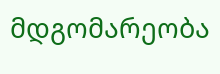მდგომარეობა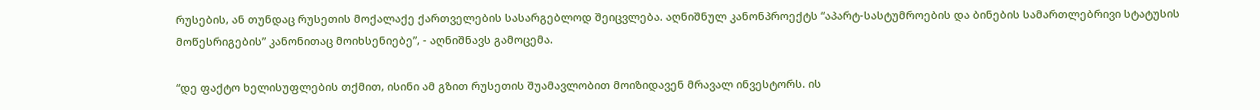რუსების, ან თუნდაც რუსეთის მოქალაქე ქართველების სასარგებლოდ შეიცვლება. აღნიშნულ კანონპროექტს “აპარტ-სასტუმროების და ბინების სამართლებრივი სტატუსის მოწესრიგების” კანონითაც მოიხსენიებე”, - აღნიშნავს გამოცემა.

“დე ფაქტო ხელისუფლების თქმით, ისინი ამ გზით რუსეთის შუამავლობით მოიზიდავენ მრავალ ინვესტორს. ის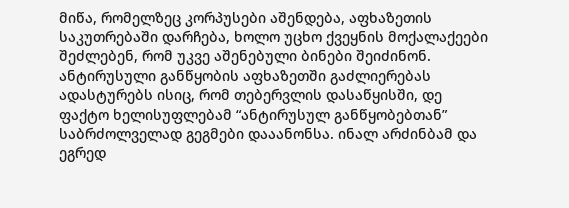მიწა, რომელზეც კორპუსები აშენდება, აფხაზეთის საკუთრებაში დარჩება, ხოლო უცხო ქვეყნის მოქალაქეები შეძლებენ, რომ უკვე აშენებული ბინები შეიძინონ. ანტირუსული განწყობის აფხაზეთში გაძლიერებას ადასტურებს ისიც, რომ თებერვლის დასაწყისში, დე ფაქტო ხელისუფლებამ “ანტირუსულ განწყობებთან” საბრძოლველად გეგმები დააანონსა. ინალ არძინბამ და ეგრედ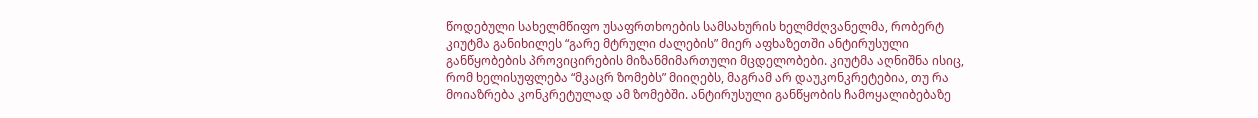წოდებული სახელმწიფო უსაფრთხოების სამსახურის ხელმძღვანელმა, რობერტ კიუტმა განიხილეს “გარე მტრული ძალების” მიერ აფხაზეთში ანტირუსული განწყობების პროვიცირების მიზანმიმართული მცდელობები. კიუტმა აღნიშნა ისიც, რომ ხელისუფლება “მკაცრ ზომებს” მიიღებს, მაგრამ არ დაუკონკრეტებია, თუ რა მოიაზრება კონკრეტულად ამ ზომებში. ანტირუსული განწყობის ჩამოყალიბებაზე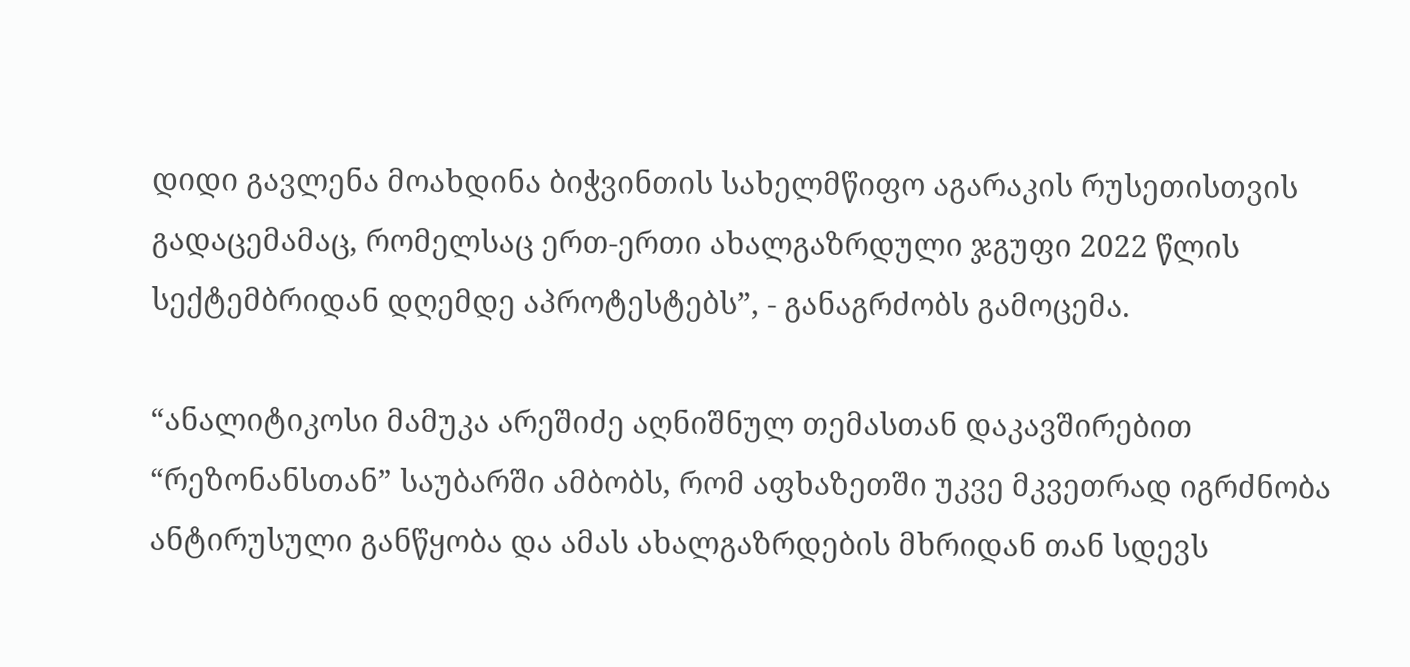დიდი გავლენა მოახდინა ბიჭვინთის სახელმწიფო აგარაკის რუსეთისთვის გადაცემამაც, რომელსაც ერთ-ერთი ახალგაზრდული ჯგუფი 2022 წლის სექტემბრიდან დღემდე აპროტესტებს”, - განაგრძობს გამოცემა.

“ანალიტიკოსი მამუკა არეშიძე აღნიშნულ თემასთან დაკავშირებით “რეზონანსთან” საუბარში ამბობს, რომ აფხაზეთში უკვე მკვეთრად იგრძნობა ანტირუსული განწყობა და ამას ახალგაზრდების მხრიდან თან სდევს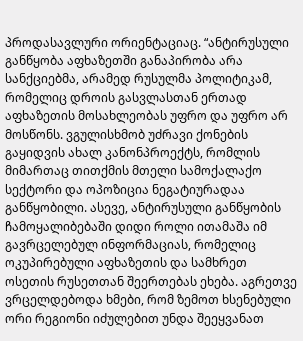პროდასავლური ორიენტაციაც. “ანტირუსული განწყობა აფხაზეთში განაპირობა არა სანქციებმა, არამედ რუსულმა პოლიტიკამ, რომელიც დროის გასვლასთან ერთად აფხაზეთის მოსახლეობას უფრო და უფრო არ მოსწონს. ვგულისხმობ უძრავი ქონების გაყიდვის ახალ კანონპროექტს, რომლის მიმართაც თითქმის მთელი სამოქალაქო სექტორი და ოპოზიცია ნეგატიურადაა განწყობილი. ასევე, ანტირუსული განწყობის ჩამოყალიბებაში დიდი როლი ითამაშა იმ გავრცელებულ ინფორმაციას, რომელიც ოკუპირებული აფხაზეთის და სამხრეთ ოსეთის რუსეთთან შეერთებას ეხება. აგრეთვე ვრცელდებოდა ხმები, რომ ზემოთ ხსენებული ორი რეგიონი იძულებით უნდა შეეყვანათ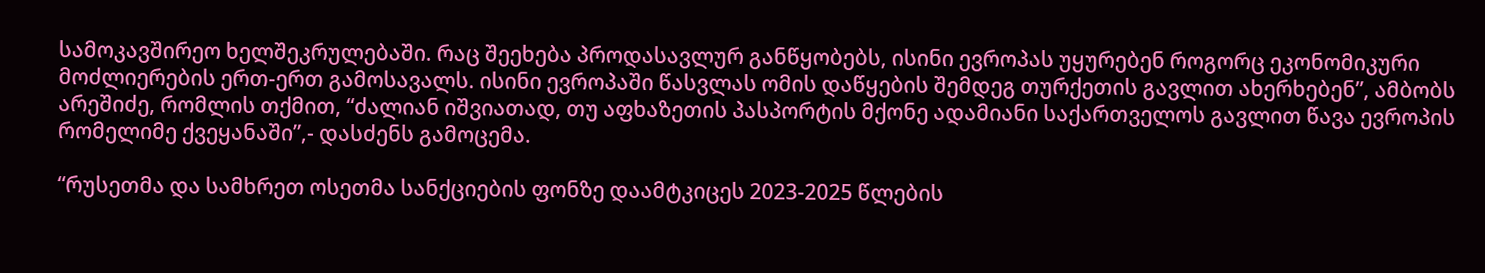სამოკავშირეო ხელშეკრულებაში. რაც შეეხება პროდასავლურ განწყობებს, ისინი ევროპას უყურებენ როგორც ეკონომიკური მოძლიერების ერთ-ერთ გამოსავალს. ისინი ევროპაში წასვლას ომის დაწყების შემდეგ თურქეთის გავლით ახერხებენ”, ამბობს არეშიძე, რომლის თქმით, “ძალიან იშვიათად, თუ აფხაზეთის პასპორტის მქონე ადამიანი საქართველოს გავლით წავა ევროპის რომელიმე ქვეყანაში”,- დასძენს გამოცემა.

“რუსეთმა და სამხრეთ ოსეთმა სანქციების ფონზე დაამტკიცეს 2023-2025 წლების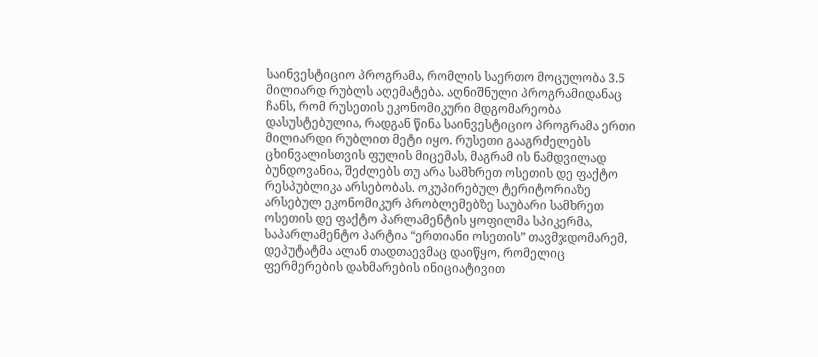საინვესტიციო პროგრამა, რომლის საერთო მოცულობა 3.5 მილიარდ რუბლს აღემატება. აღნიშნული პროგრამიდანაც ჩანს, რომ რუსეთის ეკონომიკური მდგომარეობა დასუსტებულია, რადგან წინა საინვესტიციო პროგრამა ერთი მილიარდი რუბლით მეტი იყო. რუსეთი გააგრძელებს ცხინვალისთვის ფულის მიცემას, მაგრამ ის ნამდვილად ბუნდოვანია, შეძლებს თუ არა სამხრეთ ოსეთის დე ფაქტო რესპუბლიკა არსებობას. ოკუპირებულ ტერიტორიაზე არსებულ ეკონომიკურ პრობლემებზე საუბარი სამხრეთ ოსეთის დე ფაქტო პარლამენტის ყოფილმა სპიკერმა, საპარლამენტო პარტია “ერთიანი ოსეთის” თავმჯდომარემ, დეპუტატმა ალან თადთაევმაც დაიწყო, რომელიც ფერმერების დახმარების ინიციატივით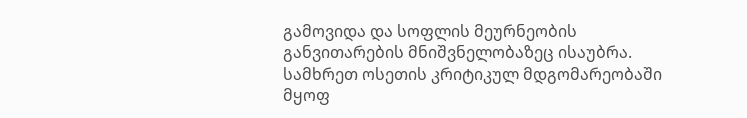გამოვიდა და სოფლის მეურნეობის განვითარების მნიშვნელობაზეც ისაუბრა. სამხრეთ ოსეთის კრიტიკულ მდგომარეობაში მყოფ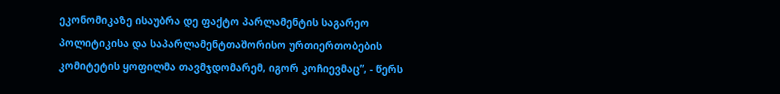ეკონომიკაზე ისაუბრა დე ფაქტო პარლამენტის საგარეო პოლიტიკისა და საპარლამენტთაშორისო ურთიერთობების კომიტეტის ყოფილმა თავმჯდომარემ, იგორ კოჩიევმაც”, - წერს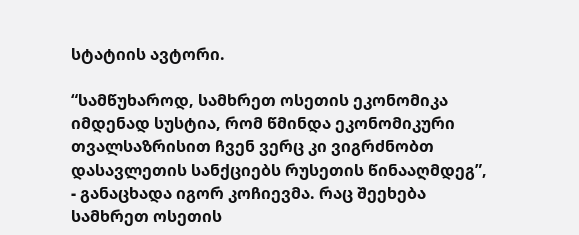სტატიის ავტორი.

“სამწუხაროდ, სამხრეთ ოსეთის ეკონომიკა იმდენად სუსტია, რომ წმინდა ეკონომიკური თვალსაზრისით ჩვენ ვერც კი ვიგრძნობთ დასავლეთის სანქციებს რუსეთის წინააღმდეგ”, - განაცხადა იგორ კოჩიევმა. რაც შეეხება სამხრეთ ოსეთის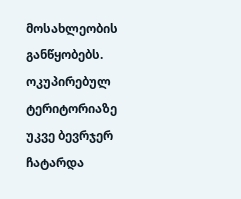მოსახლეობის განწყობებს. ოკუპირებულ ტერიტორიაზე უკვე ბევრჯერ ჩატარდა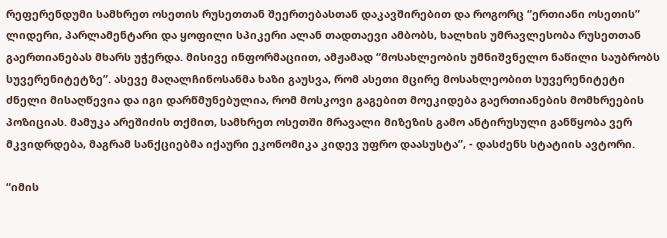რეფერენდუმი სამხრეთ ოსეთის რუსეთთან შეერთებასთან დაკავშირებით და როგორც “ერთიანი ოსეთის” ლიდერი, პარლამენტარი და ყოფილი სპიკერი ალან თადთაევი ამბობს, ხალხის უმრავლესობა რუსეთთან გაერთიანებას მხარს უჭერდა. მისივე ინფორმაციით, ამჟამად “მოსახლეობის უმნიშვნელო ნაწილი საუბრობს სუვერენიტეტზე”. ასევე მაღალჩინოსანმა ხაზი გაუსვა, რომ ასეთი მცირე მოსახლეობით სუვერენიტეტი ძნელი მისაღწევია და იგი დარწმუნებულია, რომ მოსკოვი გაგებით მოეკიდება გაერთიანების მომხრეების პოზიციას. მამუკა არეშიძის თქმით, სამხრეთ ოსეთში მრავალი მიზეზის გამო ანტირუსული განწყობა ვერ მკვიდრდება, მაგრამ სანქციებმა იქაური ეკონომიკა კიდევ უფრო დაასუსტა”, - დასძენს სტატიის ავტორი.

“იმის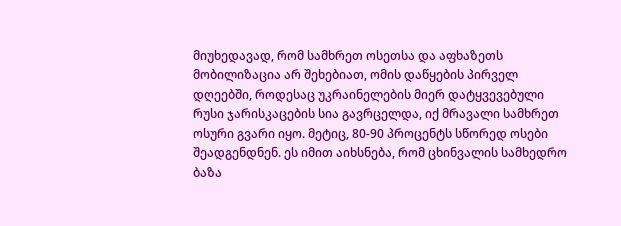მიუხედავად, რომ სამხრეთ ოსეთსა და აფხაზეთს მობილიზაცია არ შეხებიათ, ომის დაწყების პირველ დღეებში, როდესაც უკრაინელების მიერ დატყვევებული რუსი ჯარისკაცების სია გავრცელდა, იქ მრავალი სამხრეთ ოსური გვარი იყო. მეტიც, 80-90 პროცენტს სწორედ ოსები შეადგენდნენ. ეს იმით აიხსნება, რომ ცხინვალის სამხედრო ბაზა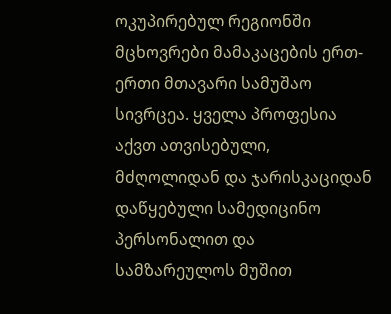ოკუპირებულ რეგიონში მცხოვრები მამაკაცების ერთ-ერთი მთავარი სამუშაო სივრცეა. ყველა პროფესია აქვთ ათვისებული, მძღოლიდან და ჯარისკაციდან დაწყებული სამედიცინო პერსონალით და სამზარეულოს მუშით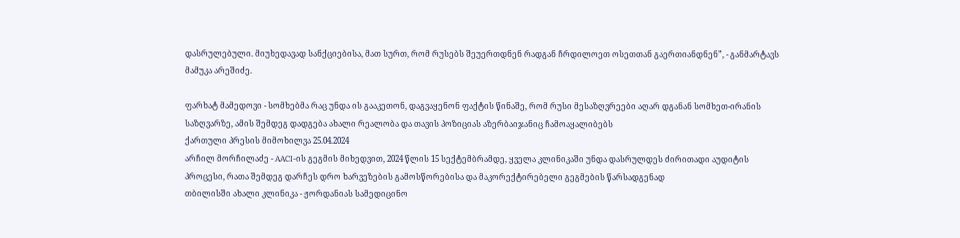დასრულებული. მიუხედავად სანქციებისა, მათ სურთ, რომ რუსებს შეუერთდნენ რადგან ჩრდილოეთ ოსეთთან გაერთიანდნენ”, - განმარტავს მამუკა არეშიძე.

ფარხატ მამედოვი - სომხებმა რაც უნდა ის გააკეთონ, დაგვაყენონ ფაქტის წინაშე, რომ რუსი მესაზღვრეები აღარ დგანან სომხეთ-ირანის საზღვარზე, ამის შემდეგ დადგება ახალი რეალობა და თავის პოზიციას აზერბაიჯანიც ჩამოაყალიბებს
ქართული პრესის მიმოხილვა 25.04.2024
არჩილ მორჩილაძე - AACI-ის გეგმის მიხედვით, 2024 წლის 15 სექტემბრამდე, ყველა კლინიკაში უნდა დასრულდეს ძირითადი აუდიტის პროცესი, რათა შემდეგ დარჩეს დრო ხარვეზების გამოსწორებისა და მაკორექტირებელი გეგმების წარსადგენად
თბილისში ახალი კლინიკა - ჟორდანიას სამედიცინო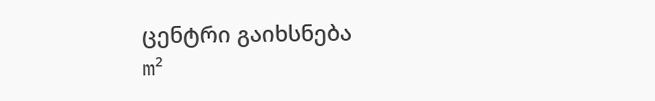ცენტრი გაიხსნება
m²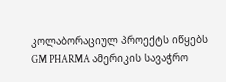კოლაბორაციულ პროექტს იწყებს
GM PHARMA ამერიკის სავაჭრო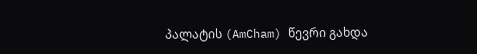პალატის (AmCham) წევრი გახდა